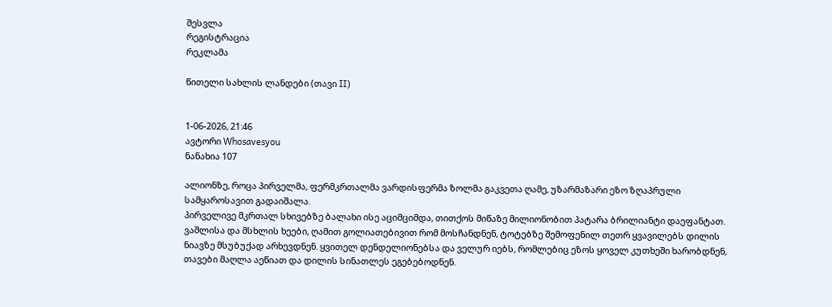შესვლა
რეგისტრაცია
რეკლამა

წითელი სახლის ლანდები (თავი II)


1-06-2026, 21:46
ავტორი Whosavesyou
ნანახია 107

ალიონზე, როცა პირველმა, ფერმკრთალმა ვარდისფერმა ზოლმა გაკვეთა ღამე, უზარმაზარი ეზო ზღაპრული სამყაროსავით გადაიშალა.
პირველივე მკრთალ სხივებზე ბალახი ისე აციმციმდა, თითქოს მიწაზე მილიონობით პატარა ბრილიანტი დაეფანტათ. ვაშლისა და მსხლის ხეები, ღამით გოლიათებივით რომ მოსჩანდნენ, ტოტებზე შემოფენილ თეთრ ყვავილებს დილის ნიავზე მსუბუქად არხევდნენ. ყვითელ დენდელიონებსა და ველურ იებს, რომლებიც ეზოს ყოველ კუთხეში ხარობდნენ, თავები მაღლა აეწიათ და დილის სინათლეს ეგებებოდნენ.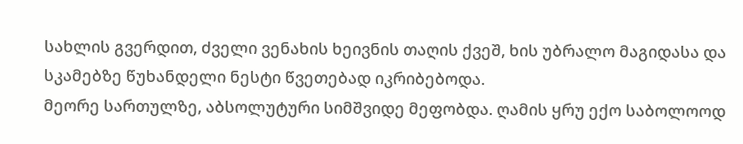სახლის გვერდით, ძველი ვენახის ხეივნის თაღის ქვეშ, ხის უბრალო მაგიდასა და სკამებზე წუხანდელი ნესტი წვეთებად იკრიბებოდა.
მეორე სართულზე, აბსოლუტური სიმშვიდე მეფობდა. ღამის ყრუ ექო საბოლოოდ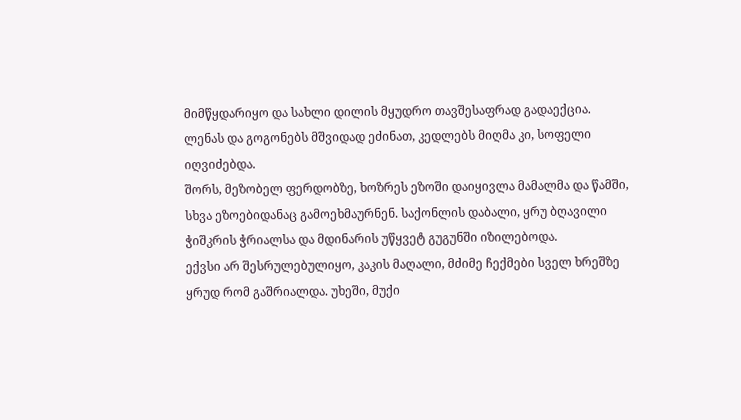მიმწყდარიყო და სახლი დილის მყუდრო თავშესაფრად გადაექცია.
ლენას და გოგონებს მშვიდად ეძინათ, კედლებს მიღმა კი, სოფელი იღვიძებდა.
შორს, მეზობელ ფერდობზე, ხოზრეს ეზოში დაიყივლა მამალმა და წამში, სხვა ეზოებიდანაც გამოეხმაურნენ. საქონლის დაბალი, ყრუ ბღავილი ჭიშკრის ჭრიალსა და მდინარის უწყვეტ გუგუნში იზილებოდა.
ექვსი არ შესრულებულიყო, კაკის მაღალი, მძიმე ჩექმები სველ ხრეშზე ყრუდ რომ გაშრიალდა. უხეში, მუქი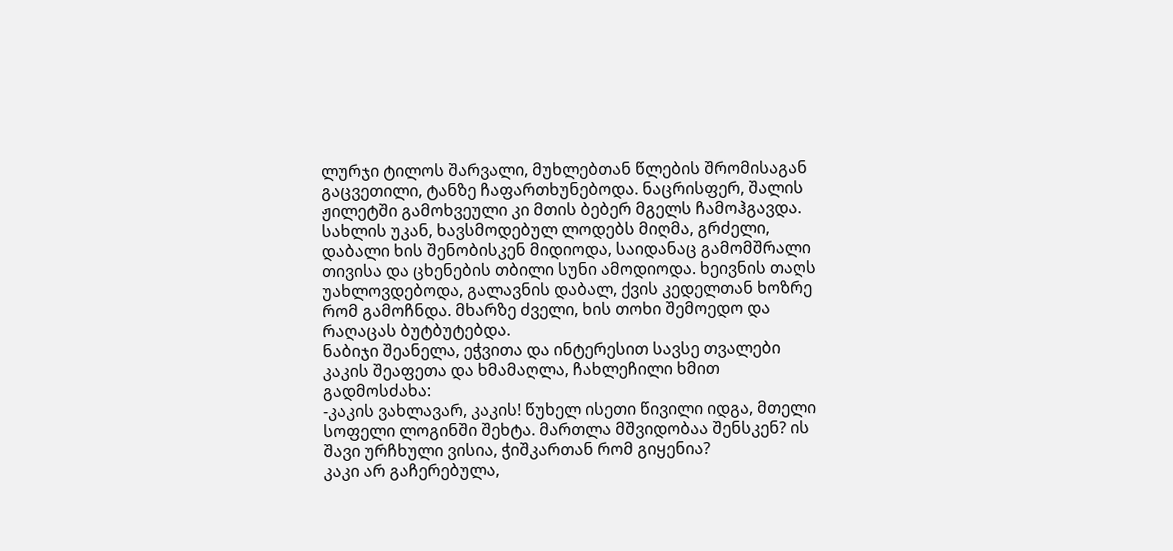ლურჯი ტილოს შარვალი, მუხლებთან წლების შრომისაგან გაცვეთილი, ტანზე ჩაფართხუნებოდა. ნაცრისფერ, შალის ჟილეტში გამოხვეული კი მთის ბებერ მგელს ჩამოჰგავდა.
სახლის უკან, ხავსმოდებულ ლოდებს მიღმა, გრძელი, დაბალი ხის შენობისკენ მიდიოდა, საიდანაც გამომშრალი თივისა და ცხენების თბილი სუნი ამოდიოდა. ხეივნის თაღს უახლოვდებოდა, გალავნის დაბალ, ქვის კედელთან ხოზრე რომ გამოჩნდა. მხარზე ძველი, ხის თოხი შემოედო და რაღაცას ბუტბუტებდა.
ნაბიჯი შეანელა, ეჭვითა და ინტერესით სავსე თვალები კაკის შეაფეთა და ხმამაღლა, ჩახლეჩილი ხმით გადმოსძახა:
-კაკის ვახლავარ, კაკის! წუხელ ისეთი წივილი იდგა, მთელი სოფელი ლოგინში შეხტა. მართლა მშვიდობაა შენსკენ? ის შავი ურჩხული ვისია, ჭიშკართან რომ გიყენია?
კაკი არ გაჩერებულა,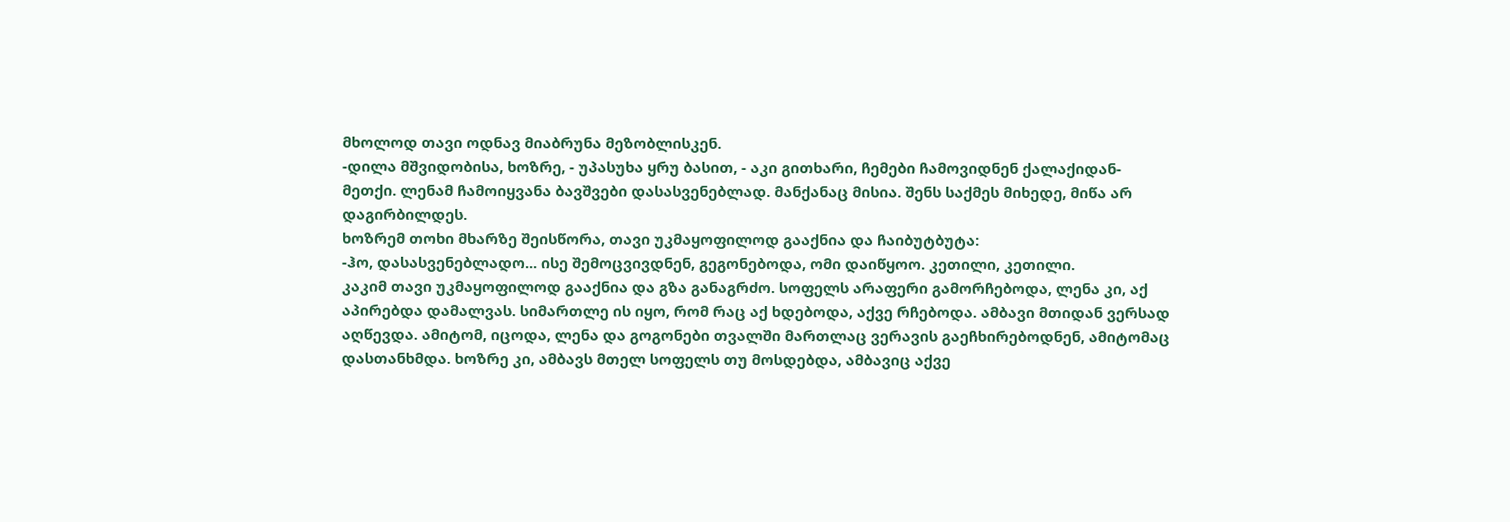მხოლოდ თავი ოდნავ მიაბრუნა მეზობლისკენ.
-დილა მშვიდობისა, ხოზრე, - უპასუხა ყრუ ბასით, - აკი გითხარი, ჩემები ჩამოვიდნენ ქალაქიდან-მეთქი. ლენამ ჩამოიყვანა ბავშვები დასასვენებლად. მანქანაც მისია. შენს საქმეს მიხედე, მიწა არ დაგირბილდეს.
ხოზრემ თოხი მხარზე შეისწორა, თავი უკმაყოფილოდ გააქნია და ჩაიბუტბუტა:
-ჰო, დასასვენებლადო... ისე შემოცვივდნენ, გეგონებოდა, ომი დაიწყოო. კეთილი, კეთილი.
კაკიმ თავი უკმაყოფილოდ გააქნია და გზა განაგრძო. სოფელს არაფერი გამორჩებოდა, ლენა კი, აქ აპირებდა დამალვას. სიმართლე ის იყო, რომ რაც აქ ხდებოდა, აქვე რჩებოდა. ამბავი მთიდან ვერსად აღწევდა. ამიტომ, იცოდა, ლენა და გოგონები თვალში მართლაც ვერავის გაეჩხირებოდნენ, ამიტომაც დასთანხმდა. ხოზრე კი, ამბავს მთელ სოფელს თუ მოსდებდა, ამბავიც აქვე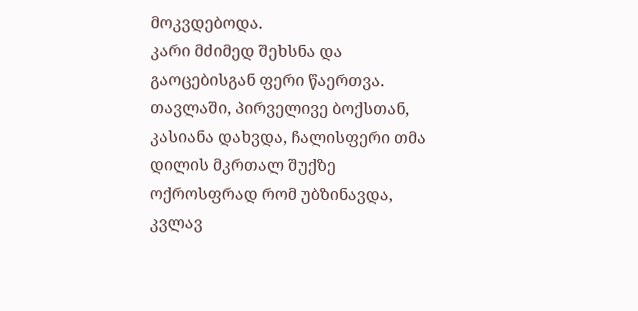მოკვდებოდა.
კარი მძიმედ შეხსნა და გაოცებისგან ფერი წაერთვა. თავლაში, პირველივე ბოქსთან, კასიანა დახვდა, ჩალისფერი თმა დილის მკრთალ შუქზე ოქროსფრად რომ უბზინავდა, კვლავ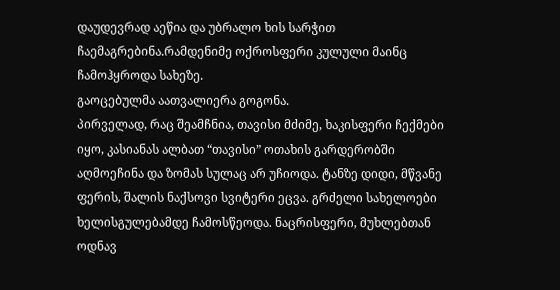დაუდევრად აეწია და უბრალო ხის სარჭით ჩაემაგრებინა.რამდენიმე ოქროსფერი კულული მაინც ჩამოჰყროდა სახეზე.
გაოცებულმა აათვალიერა გოგონა.
პირველად, რაც შეამჩნია, თავისი მძიმე, ხაკისფერი ჩექმები იყო, კასიანას ალბათ “თავისი” ოთახის გარდერობში აღმოეჩინა და ზომას სულაც არ უჩიოდა. ტანზე დიდი, მწვანე ფერის, შალის ნაქსოვი სვიტერი ეცვა. გრძელი სახელოები ხელისგულებამდე ჩამოსწეოდა. ნაცრისფერი, მუხლებთან ოდნავ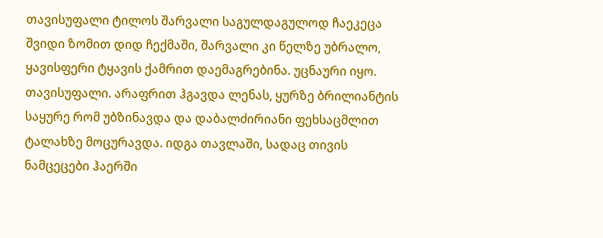თავისუფალი ტილოს შარვალი საგულდაგულოდ ჩაეკეცა შვიდი ზომით დიდ ჩექმაში, შარვალი კი წელზე უბრალო, ყავისფერი ტყავის ქამრით დაემაგრებინა. უცნაური იყო. თავისუფალი. არაფრით ჰგავდა ლენას, ყურზე ბრილიანტის საყურე რომ უბზინავდა და დაბალძირიანი ფეხსაცმლით ტალახზე მოცურავდა. იდგა თავლაში, სადაც თივის ნამცეცები ჰაერში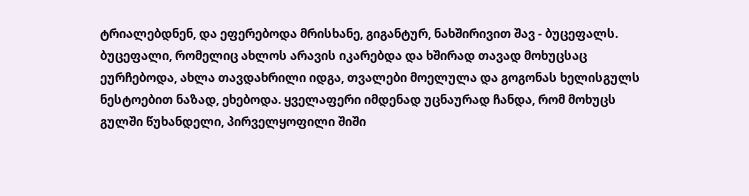ტრიალებდნენ, და ეფერებოდა მრისხანე, გიგანტურ, ნახშირივით შავ - ბუცეფალს. ბუცეფალი, რომელიც ახლოს არავის იკარებდა და ხშირად თავად მოხუცსაც ეურჩებოდა, ახლა თავდახრილი იდგა, თვალები მოელულა და გოგონას ხელისგულს ნესტოებით ნაზად, ეხებოდა. ყველაფერი იმდენად უცნაურად ჩანდა, რომ მოხუცს გულში წუხანდელი, პირველყოფილი შიში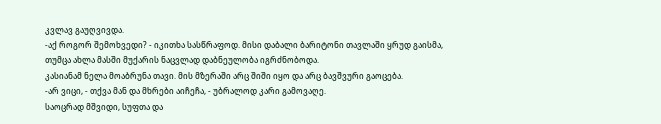კვლავ გაუღვივდა.
-აქ როგორ შემოხვედი? - იკითხა სასწრაფოდ. მისი დაბალი ბარიტონი თავლაში ყრუდ გაისმა, თუმცა ახლა მასში მუქარის ნაცვლად დაბნეულობა იგრძნობოდა.
კასიანამ ნელა მოაბრუნა თავი. მის მზერაში არც შიში იყო და არც ბავშვური გაოცება.
-არ ვიცი, - თქვა მან და მხრები აიჩეჩა, - უბრალოდ კარი გამოვაღე.
საოცრად მშვიდი, სუფთა და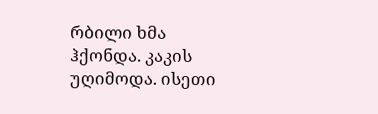რბილი ხმა ჰქონდა. კაკის უღიმოდა. ისეთი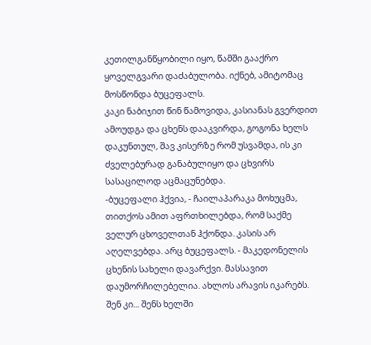კეთილგანწყობილი იყო, წამში გააქრო ყოველგვარი დაძაბულობა. იქნებ, ამიტომაც მოსწონდა ბუცეფალს.
კაკი ნაბიჯით წინ წამოვიდა, კასიანას გვერდით ამოუდგა და ცხენს დააკვირდა, გოგონა ხელს დაკუნთულ, შავ კისერზე რომ უსვამდა, ის კი ძველებურად განაბულიყო და ცხვირს სასაცილოდ აცმაცუნებდა.
-ბუცეფალი ჰქვია, - ჩაილაპარაკა მოხუცმა, თითქოს ამით აფრთხილებდა, რომ საქმე ველურ ცხოველთან ჰქონდა. კასის არ აღელვებდა. არც ბუცეფალს. - მაკედონელის ცხენის სახელი დავარქვი. მასსავით დაუმორჩილებელია. ახლოს არავის იკარებს. შენ კი... შენს ხელში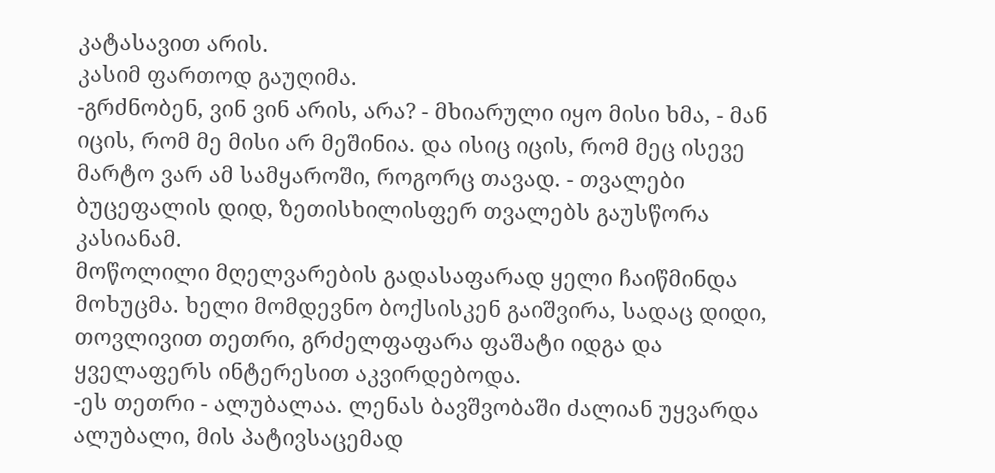კატასავით არის.
კასიმ ფართოდ გაუღიმა.
-გრძნობენ, ვინ ვინ არის, არა? - მხიარული იყო მისი ხმა, - მან იცის, რომ მე მისი არ მეშინია. და ისიც იცის, რომ მეც ისევე მარტო ვარ ამ სამყაროში, როგორც თავად. - თვალები ბუცეფალის დიდ, ზეთისხილისფერ თვალებს გაუსწორა კასიანამ.
მოწოლილი მღელვარების გადასაფარად ყელი ჩაიწმინდა მოხუცმა. ხელი მომდევნო ბოქსისკენ გაიშვირა, სადაც დიდი, თოვლივით თეთრი, გრძელფაფარა ფაშატი იდგა და ყველაფერს ინტერესით აკვირდებოდა.
-ეს თეთრი - ალუბალაა. ლენას ბავშვობაში ძალიან უყვარდა ალუბალი, მის პატივსაცემად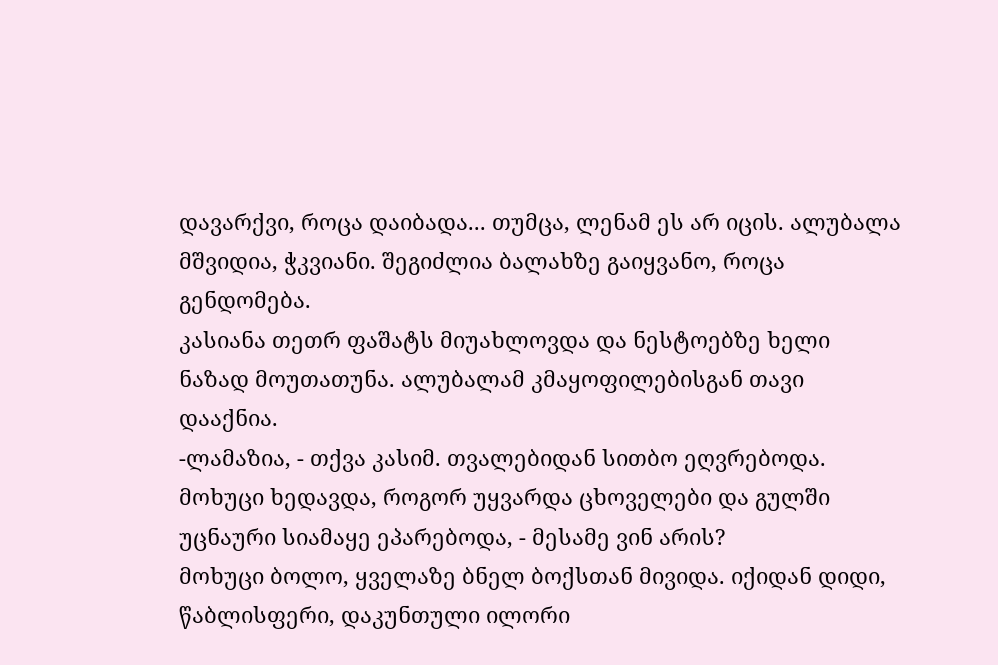დავარქვი, როცა დაიბადა... თუმცა, ლენამ ეს არ იცის. ალუბალა მშვიდია, ჭკვიანი. შეგიძლია ბალახზე გაიყვანო, როცა გენდომება.
კასიანა თეთრ ფაშატს მიუახლოვდა და ნესტოებზე ხელი ნაზად მოუთათუნა. ალუბალამ კმაყოფილებისგან თავი დააქნია.
-ლამაზია, - თქვა კასიმ. თვალებიდან სითბო ეღვრებოდა. მოხუცი ხედავდა, როგორ უყვარდა ცხოველები და გულში უცნაური სიამაყე ეპარებოდა, - მესამე ვინ არის?
მოხუცი ბოლო, ყველაზე ბნელ ბოქსთან მივიდა. იქიდან დიდი, წაბლისფერი, დაკუნთული ილორი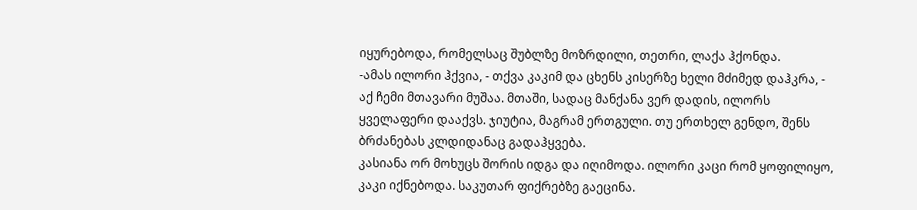იყურებოდა, რომელსაც შუბლზე მოზრდილი, თეთრი, ლაქა ჰქონდა.
-ამას ილორი ჰქვია, - თქვა კაკიმ და ცხენს კისერზე ხელი მძიმედ დაჰკრა, - აქ ჩემი მთავარი მუშაა. მთაში, სადაც მანქანა ვერ დადის, ილორს ყველაფერი დააქვს. ჯიუტია, მაგრამ ერთგული. თუ ერთხელ გენდო, შენს ბრძანებას კლდიდანაც გადაჰყვება.
კასიანა ორ მოხუცს შორის იდგა და იღიმოდა. ილორი კაცი რომ ყოფილიყო, კაკი იქნებოდა. საკუთარ ფიქრებზე გაეცინა.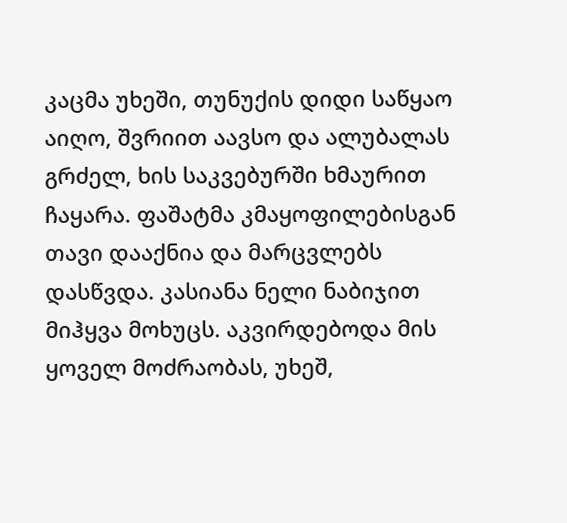კაცმა უხეში, თუნუქის დიდი საწყაო აიღო, შვრიით აავსო და ალუბალას გრძელ, ხის საკვებურში ხმაურით ჩაყარა. ფაშატმა კმაყოფილებისგან თავი დააქნია და მარცვლებს დასწვდა. კასიანა ნელი ნაბიჯით მიჰყვა მოხუცს. აკვირდებოდა მის ყოველ მოძრაობას, უხეშ,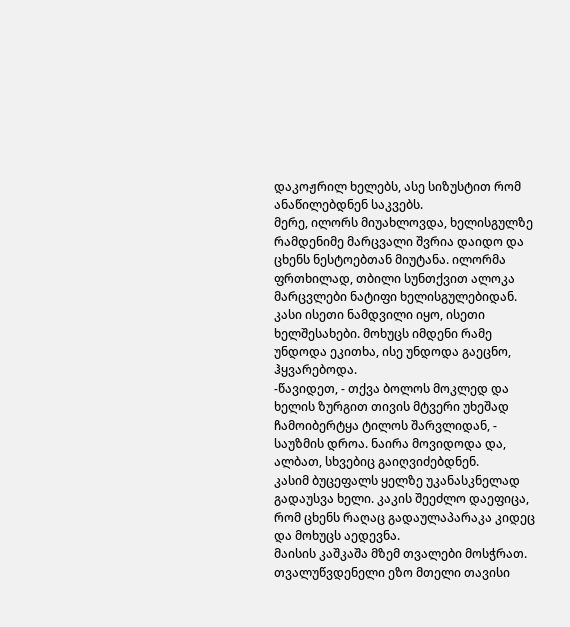დაკოჟრილ ხელებს, ასე სიზუსტით რომ ანაწილებდნენ საკვებს.
მერე, ილორს მიუახლოვდა, ხელისგულზე რამდენიმე მარცვალი შვრია დაიდო და ცხენს ნესტოებთან მიუტანა. ილორმა ფრთხილად, თბილი სუნთქვით ალოკა მარცვლები ნატიფი ხელისგულებიდან.
კასი ისეთი ნამდვილი იყო, ისეთი ხელშესახები. მოხუცს იმდენი რამე უნდოდა ეკითხა, ისე უნდოდა გაეცნო, ჰყვარებოდა.
-წავიდეთ, - თქვა ბოლოს მოკლედ და ხელის ზურგით თივის მტვერი უხეშად ჩამოიბერტყა ტილოს შარვლიდან, - საუზმის დროა. ნაირა მოვიდოდა და, ალბათ, სხვებიც გაიღვიძებდნენ.
კასიმ ბუცეფალს ყელზე უკანასკნელად გადაუსვა ხელი. კაკის შეეძლო დაეფიცა, რომ ცხენს რაღაც გადაულაპარაკა კიდეც და მოხუცს აედევნა.
მაისის კაშკაშა მზემ თვალები მოსჭრათ. თვალუწვდენელი ეზო მთელი თავისი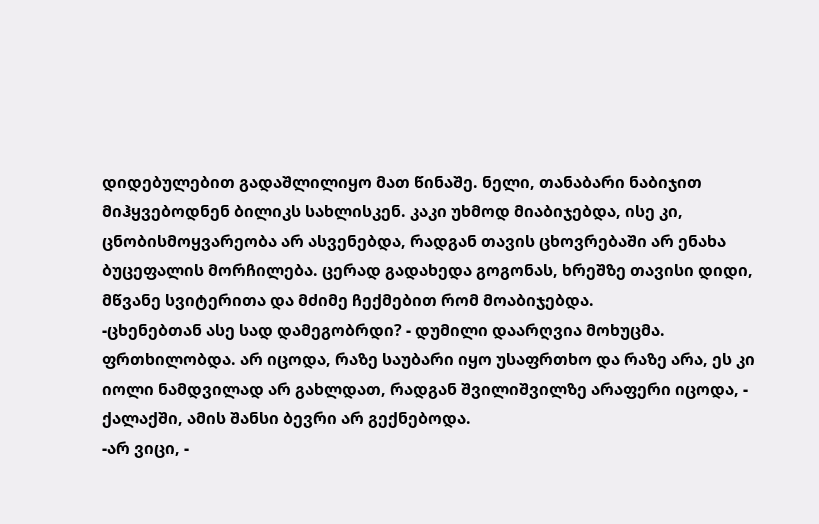დიდებულებით გადაშლილიყო მათ წინაშე. ნელი, თანაბარი ნაბიჯით მიჰყვებოდნენ ბილიკს სახლისკენ. კაკი უხმოდ მიაბიჯებდა, ისე კი, ცნობისმოყვარეობა არ ასვენებდა, რადგან თავის ცხოვრებაში არ ენახა ბუცეფალის მორჩილება. ცერად გადახედა გოგონას, ხრეშზე თავისი დიდი, მწვანე სვიტერითა და მძიმე ჩექმებით რომ მოაბიჯებდა.
-ცხენებთან ასე სად დამეგობრდი? - დუმილი დაარღვია მოხუცმა. ფრთხილობდა. არ იცოდა, რაზე საუბარი იყო უსაფრთხო და რაზე არა, ეს კი იოლი ნამდვილად არ გახლდათ, რადგან შვილიშვილზე არაფერი იცოდა, - ქალაქში, ამის შანსი ბევრი არ გექნებოდა.
-არ ვიცი, -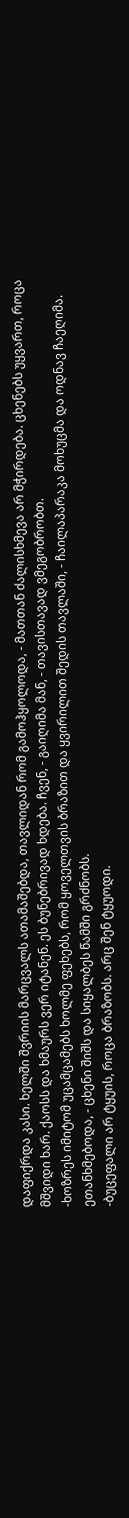დაფიქრდა კასი. ხელში შვრიის მარცვალს ათამაშებდა, თავლიდან რომ გამოჰყოლოდა, - მათთან ძალისხმევა არ მჭირდება. ცხენებს უყვართ, როცა მშვიდი ხარ. ქაოსს და ხმაურს ვერ იტანენ. ეს ბუნებრივად ხდება. ჩვენ, - გაიღიმა მან, - თავისთავად ვმეგობრობთ.
-ხოზრეს იმიტომ უცამცამებს ხოლმე ფეხებს, რომ ყოველთვის ბრაზით და ყვირილით შედის თავლაში, - ჩაილაპარაკა მოხუცმა და ოდნავ ჩაეღიმა. ეთანხმებოდა, - ცხენი შიშს და სიყალბეს წამში გრძნობს.
-ბუცეფალი არ ტყუის, როცა ბრაზობს. არც შენ ტყუოდი.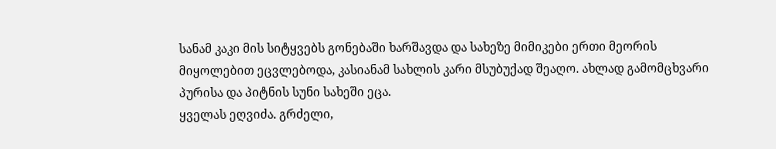სანამ კაკი მის სიტყვებს გონებაში ხარშავდა და სახეზე მიმიკები ერთი მეორის მიყოლებით ეცვლებოდა, კასიანამ სახლის კარი მსუბუქად შეაღო. ახლად გამომცხვარი პურისა და პიტნის სუნი სახეში ეცა.
ყველას ეღვიძა. გრძელი,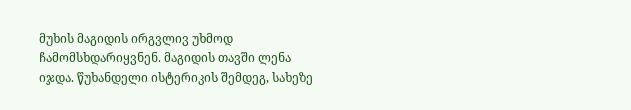მუხის მაგიდის ირგვლივ უხმოდ ჩამომსხდარიყვნენ. მაგიდის თავში ლენა იჯდა. წუხანდელი ისტერიკის შემდეგ, სახეზე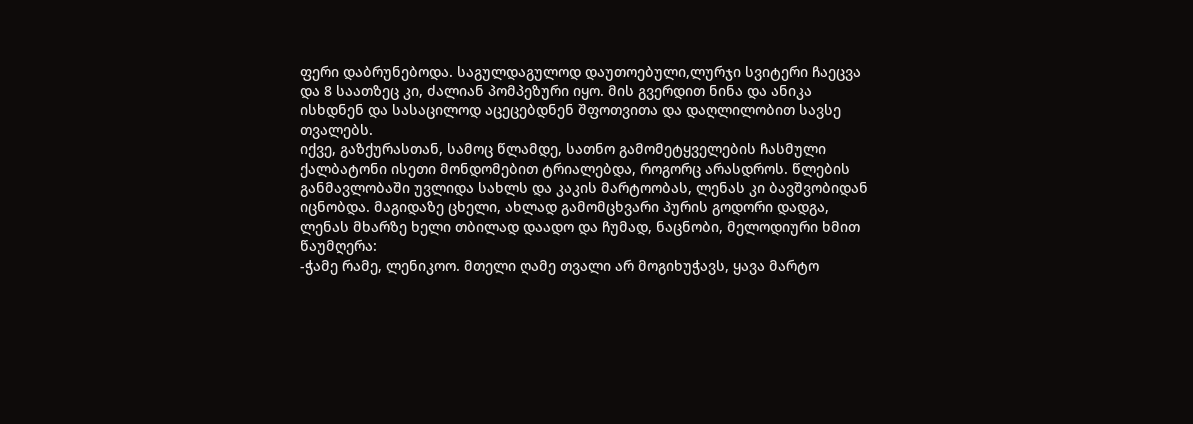ფერი დაბრუნებოდა. საგულდაგულოდ დაუთოებული,ლურჯი სვიტერი ჩაეცვა და 8 საათზეც კი, ძალიან პომპეზური იყო. მის გვერდით ნინა და ანიკა ისხდნენ და სასაცილოდ აცეცებდნენ შფოთვითა და დაღლილობით სავსე თვალებს.
იქვე, გაზქურასთან, სამოც წლამდე, სათნო გამომეტყველების ჩასმული ქალბატონი ისეთი მონდომებით ტრიალებდა, როგორც არასდროს. წლების განმავლობაში უვლიდა სახლს და კაკის მარტოობას, ლენას კი ბავშვობიდან იცნობდა. მაგიდაზე ცხელი, ახლად გამომცხვარი პურის გოდორი დადგა, ლენას მხარზე ხელი თბილად დაადო და ჩუმად, ნაცნობი, მელოდიური ხმით წაუმღერა:
-ჭამე რამე, ლენიკოო. მთელი ღამე თვალი არ მოგიხუჭავს, ყავა მარტო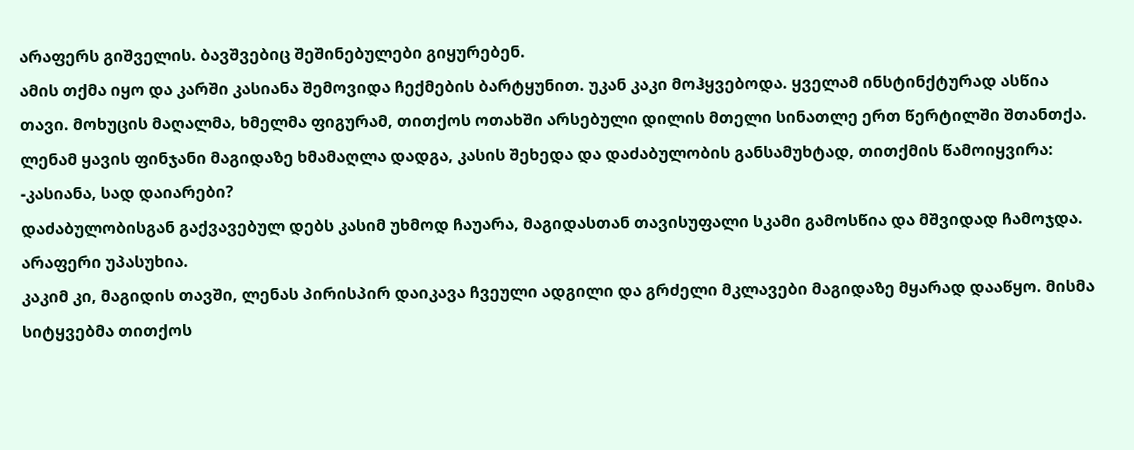არაფერს გიშველის. ბავშვებიც შეშინებულები გიყურებენ.
ამის თქმა იყო და კარში კასიანა შემოვიდა ჩექმების ბარტყუნით. უკან კაკი მოჰყვებოდა. ყველამ ინსტინქტურად ასწია თავი. მოხუცის მაღალმა, ხმელმა ფიგურამ, თითქოს ოთახში არსებული დილის მთელი სინათლე ერთ წერტილში შთანთქა.
ლენამ ყავის ფინჯანი მაგიდაზე ხმამაღლა დადგა, კასის შეხედა და დაძაბულობის განსამუხტად, თითქმის წამოიყვირა:
-კასიანა, სად დაიარები?
დაძაბულობისგან გაქვავებულ დებს კასიმ უხმოდ ჩაუარა, მაგიდასთან თავისუფალი სკამი გამოსწია და მშვიდად ჩამოჯდა. არაფერი უპასუხია.
კაკიმ კი, მაგიდის თავში, ლენას პირისპირ დაიკავა ჩვეული ადგილი და გრძელი მკლავები მაგიდაზე მყარად დააწყო. მისმა სიტყვებმა თითქოს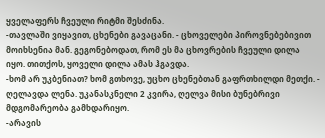ყველაფერს ჩვეული რიტმი შესძინა.
-თავლაში ვიყავით, ცხენები გავაცანი. - ცხოველები პიროვნებებივით მოიხსენია მან. გეგონებოდათ, რომ ეს მა ცხოვრების ჩვეული დილა იყო. თითქოს, ყოველი დილა ამას ჰგავდა.
-ხომ არ უკბენიათ? ხომ გთხოვე, უცხო ცხენებთან გაფრთხილდი მეთქი. - ღელავდა ლენა. უკანასკნელი 2 კვირა, ღელვა მისი ბუნებრივი მდგომარეობა გამხდარიყო.
-არავის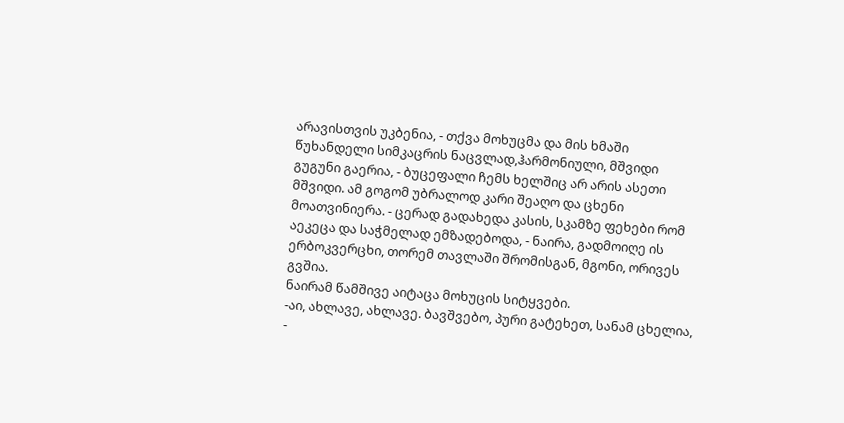არავისთვის უკბენია, - თქვა მოხუცმა და მის ხმაში წუხანდელი სიმკაცრის ნაცვლად,ჰარმონიული, მშვიდი გუგუნი გაერია, - ბუცეფალი ჩემს ხელშიც არ არის ასეთი მშვიდი. ამ გოგომ უბრალოდ კარი შეაღო და ცხენი მოათვინიერა. - ცერად გადახედა კასის, სკამზე ფეხები რომ აეკეცა და საჭმელად ემზადებოდა, - ნაირა, გადმოიღე ის ერბოკვერცხი, თორემ თავლაში შრომისგან, მგონი, ორივეს გვშია.
ნაირამ წამშივე აიტაცა მოხუცის სიტყვები.
-აი, ახლავე, ახლავე. ბავშვებო, პური გატეხეთ, სანამ ცხელია, -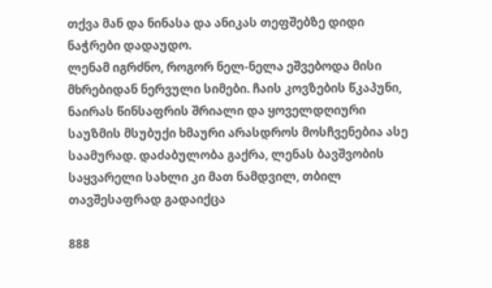თქვა მან და ნინასა და ანიკას თეფშებზე დიდი ნაჭრები დადაუდო.
ლენამ იგრძნო, როგორ ნელ-ნელა ეშვებოდა მისი მხრებიდან ნერვული სიმები. ჩაის კოვზების წკაპუნი, ნაირას წინსაფრის შრიალი და ყოველდღიური საუზმის მსუბუქი ხმაური არასდროს მოსჩვენებია ასე საამურად. დაძაბულობა გაქრა, ლენას ბავშვობის საყვარელი სახლი კი მათ ნამდვილ, თბილ თავშესაფრად გადაიქცა

888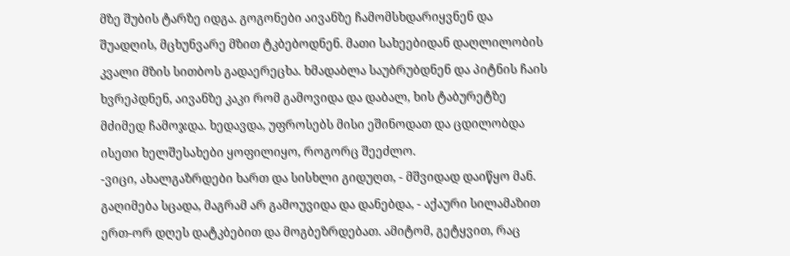მზე შუბის ტარზე იდგა. გოგონები აივანზე ჩამომსხდარიყვნენ და შუადღის, მცხუნვარე მზით ტკბებოდნენ. მათი სახეებიდან დაღლილობის კვალი მზის სითბოს გადაერეცხა. ხმადაბლა საუბრუბდნენ და პიტნის ჩაის ხვრეპდნენ, აივანზე კაკი რომ გამოვიდა და დაბალ, ხის ტაბურეტზე მძიმედ ჩამოჯდა. ხედავდა, უფროსებს მისი ეშინოდათ და ცდილობდა ისეთი ხელშესახები ყოფილიყო, როგორც შეეძლო.
-ვიცი, ახალგაზრდები ხართ და სისხლი გიდუღთ, - მშვიდად დაიწყო მან. გაღიმება სცადა, მაგრამ არ გამოუვიდა და დანებდა, - აქაური სილამაზით ერთ-ორ დღეს დატკბებით და მოგბეზრდებათ. ამიტომ, გეტყვით, რაც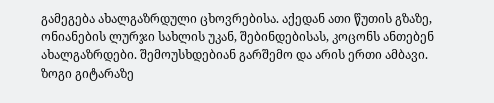გამეგება ახალგაზრდული ცხოვრებისა. აქედან ათი წუთის გზაზე, ონიანების ლურჯი სახლის უკან, შებინდებისას, კოცონს ანთებენ ახალგაზრდები. შემოუსხდებიან გარშემო და არის ერთი ამბავი. ზოგი გიტარაზე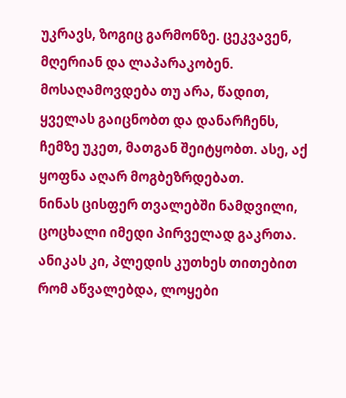უკრავს, ზოგიც გარმონზე. ცეკვავენ, მღერიან და ლაპარაკობენ. მოსაღამოვდება თუ არა, წადით, ყველას გაიცნობთ და დანარჩენს, ჩემზე უკეთ, მათგან შეიტყობთ. ასე, აქ ყოფნა აღარ მოგბეზრდებათ.
ნინას ცისფერ თვალებში ნამდვილი, ცოცხალი იმედი პირველად გაკრთა. ანიკას კი, პლედის კუთხეს თითებით რომ აწვალებდა, ლოყები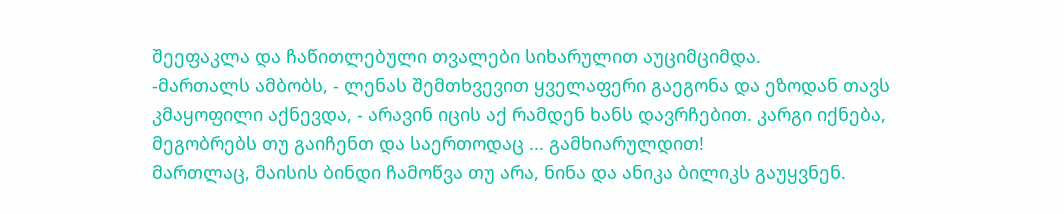შეეფაკლა და ჩაწითლებული თვალები სიხარულით აუციმციმდა.
-მართალს ამბობს, - ლენას შემთხვევით ყველაფერი გაეგონა და ეზოდან თავს კმაყოფილი აქნევდა, - არავინ იცის აქ რამდენ ხანს დავრჩებით. კარგი იქნება, მეგობრებს თუ გაიჩენთ და საერთოდაც ... გამხიარულდით!
მართლაც, მაისის ბინდი ჩამოწვა თუ არა, ნინა და ანიკა ბილიკს გაუყვნენ.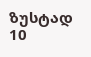ზუსტად 10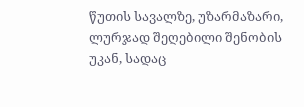წუთის სავალზე, უზარმაზარი, ლურჯად შეღებილი შენობის უკან, სადაც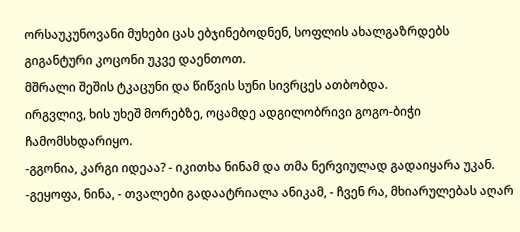ორსაუკუნოვანი მუხები ცას ებჯინებოდნენ, სოფლის ახალგაზრდებს გიგანტური კოცონი უკვე დაენთოთ.
მშრალი შეშის ტკაცუნი და წიწვის სუნი სივრცეს ათბობდა.
ირგვლივ, ხის უხეშ მორებზე, ოცამდე ადგილობრივი გოგო-ბიჭი ჩამომსხდარიყო.
-გგონია, კარგი იდეაა? - იკითხა ნინამ და თმა ნერვიულად გადაიყარა უკან.
-გეყოფა, ნინა, - თვალები გადაატრიალა ანიკამ, - ჩვენ რა, მხიარულებას აღარ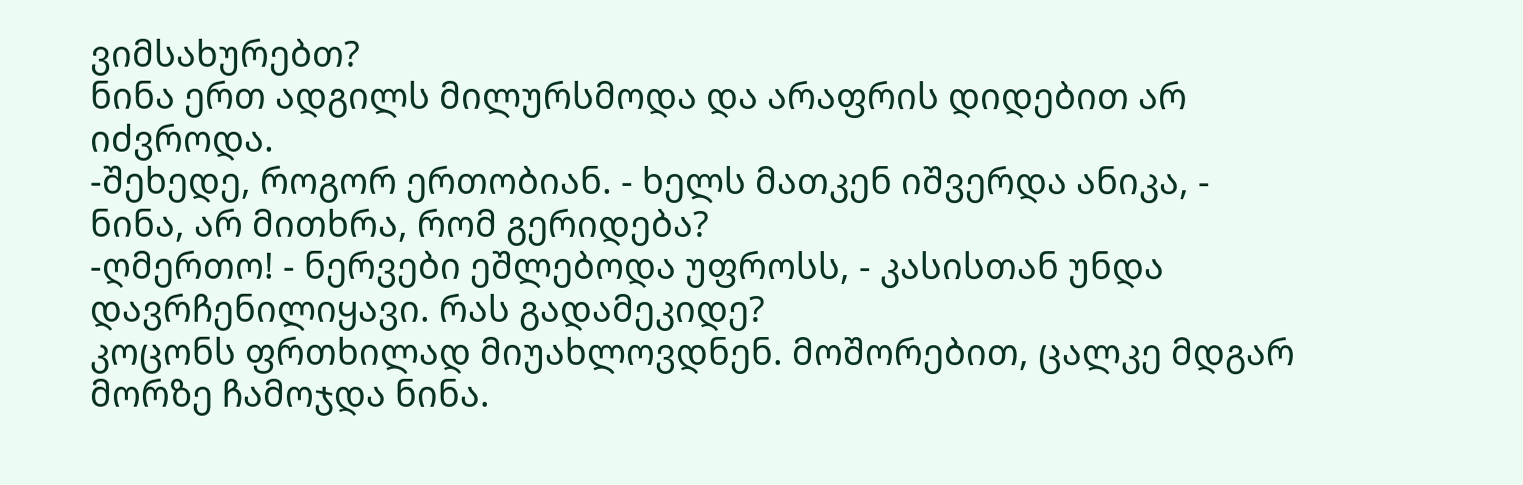ვიმსახურებთ?
ნინა ერთ ადგილს მილურსმოდა და არაფრის დიდებით არ იძვროდა.
-შეხედე, როგორ ერთობიან. - ხელს მათკენ იშვერდა ანიკა, - ნინა, არ მითხრა, რომ გერიდება?
-ღმერთო! - ნერვები ეშლებოდა უფროსს, - კასისთან უნდა დავრჩენილიყავი. რას გადამეკიდე?
კოცონს ფრთხილად მიუახლოვდნენ. მოშორებით, ცალკე მდგარ მორზე ჩამოჯდა ნინა.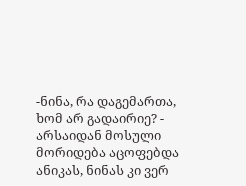-ნინა, რა დაგემართა, ხომ არ გადაირიე? - არსაიდან მოსული მორიდება აცოფებდა ანიკას, ნინას კი ვერ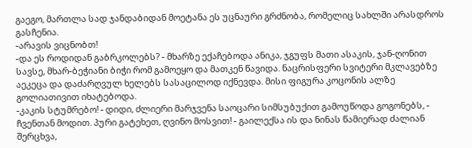გაეგო, მართლა სად ჯანდაბიდან მოეტანა ეს უცნაური გრძნობა, რომელიც სახლში არასდროს გასჩენია.
-არავის ვიცნობთ!
-და ეს როდიდან გაბრკოლებს? - მხარზე ექაჩებოდა ანიკა, ჯგუფს მათი ასაკის, ჯან-ღონით სავსე, მხარ-ბეჭიანი ბიჭი რომ გამოეყო და მათკენ წავიდა. ნაცრისფერი სვიტერი მკლავებზე აეკეცა და დაძარღვულ ხელებს სასაცილოდ იქნევდა. მისი ფიგურა კოცონის ალზე გოლიათივით იხატებოდა.
-კაკის სტუმრებო! - დიდი, ძლიერი მარჯვენა საოცარი სიმსუბუქით გამოუწოდა გოგონებს, - ჩვენთან მოდით. პური გატეხეთ, ღვინო მოსვით! - გაილექსა ის და ნინას წამიერად ძალიან შერცხვა,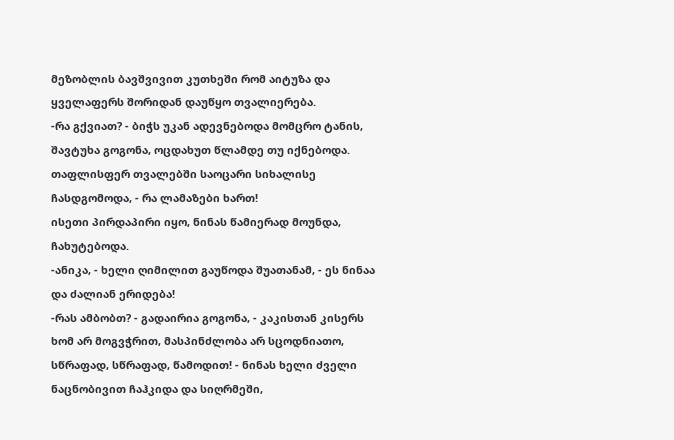მეზობლის ბავშვივით კუთხეში რომ აიტუზა და ყველაფერს შორიდან დაუწყო თვალიერება.
-რა გქვიათ? - ბიჭს უკან ადევნებოდა მომცრო ტანის, შავტუხა გოგონა, ოცდახუთ წლამდე თუ იქნებოდა. თაფლისფერ თვალებში საოცარი სიხალისე ჩასდგომოდა, - რა ლამაზები ხართ!
ისეთი პირდაპირი იყო, ნინას წამიერად მოუნდა, ჩახუტებოდა.
-ანიკა, - ხელი ღიმილით გაუწოდა შუათანამ, - ეს ნინაა და ძალიან ერიდება!
-რას ამბობთ? - გადაირია გოგონა, - კაკისთან კისერს ხომ არ მოგვჭრით, მასპინძლობა არ სცოდნიათო, სწრაფად, სწრაფად, წამოდით! - ნინას ხელი ძველი ნაცნობივით ჩაჰკიდა და სიღრმეში,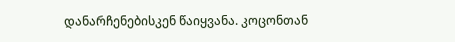დანარჩენებისკენ წაიყვანა. კოცონთან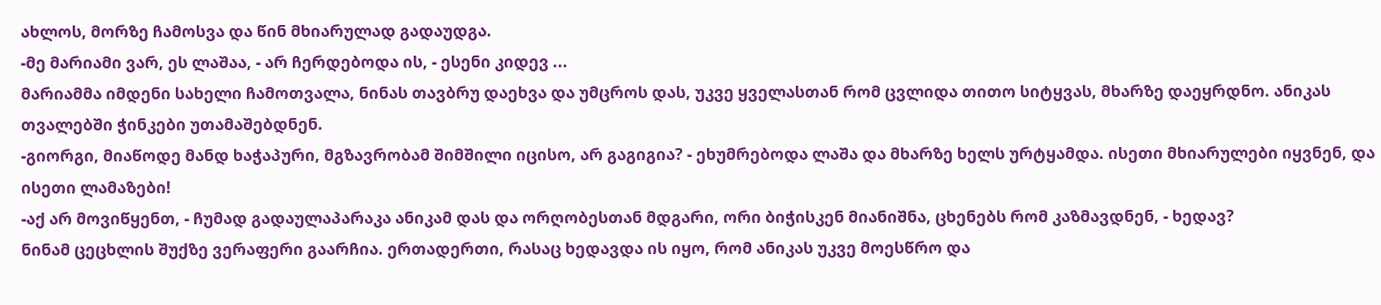ახლოს, მორზე ჩამოსვა და წინ მხიარულად გადაუდგა.
-მე მარიამი ვარ, ეს ლაშაა, - არ ჩერდებოდა ის, - ესენი კიდევ ...
მარიამმა იმდენი სახელი ჩამოთვალა, ნინას თავბრუ დაეხვა და უმცროს დას, უკვე ყველასთან რომ ცვლიდა თითო სიტყვას, მხარზე დაეყრდნო. ანიკას თვალებში ჭინკები უთამაშებდნენ.
-გიორგი, მიაწოდე მანდ ხაჭაპური, მგზავრობამ შიმშილი იცისო, არ გაგიგია? - ეხუმრებოდა ლაშა და მხარზე ხელს ურტყამდა. ისეთი მხიარულები იყვნენ, და ისეთი ლამაზები!
-აქ არ მოვიწყენთ, - ჩუმად გადაულაპარაკა ანიკამ დას და ორღობესთან მდგარი, ორი ბიჭისკენ მიანიშნა, ცხენებს რომ კაზმავდნენ, - ხედავ?
ნინამ ცეცხლის შუქზე ვერაფერი გაარჩია. ერთადერთი, რასაც ხედავდა ის იყო, რომ ანიკას უკვე მოესწრო და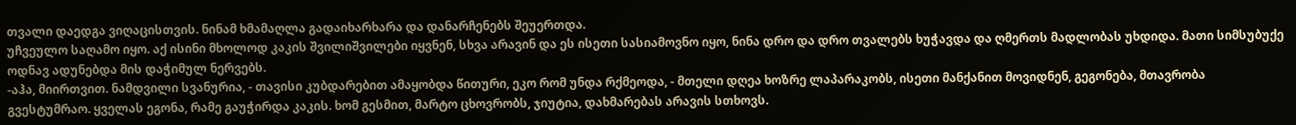თვალი დაედგა ვიღაცისთვის. ნინამ ხმამაღლა გადაიხარხარა და დანარჩენებს შეუერთდა.
უჩვეულო საღამო იყო. აქ ისინი მხოლოდ კაკის შვილიშვილები იყვნენ, სხვა არავინ და ეს ისეთი სასიამოვნო იყო, ნინა დრო და დრო თვალებს ხუჭავდა და ღმერთს მადლობას უხდიდა. მათი სიმსუბუქე ოდნავ ადუნებდა მის დაჭიმულ ნერვებს.
-აჰა, მიირთვით. ნამდვილი სვანურია, - თავისი კუბდარებით ამაყობდა წითური, ეკო რომ უნდა რქმეოდა, - მთელი დღეა ხოზრე ლაპარაკობს, ისეთი მანქანით მოვიდნენ, გეგონება, მთავრობა გვესტუმრაო. ყველას ეგონა, რამე გაუჭირდა კაკის. ხომ გესმით, მარტო ცხოვრობს, ჯიუტია, დახმარებას არავის სთხოვს.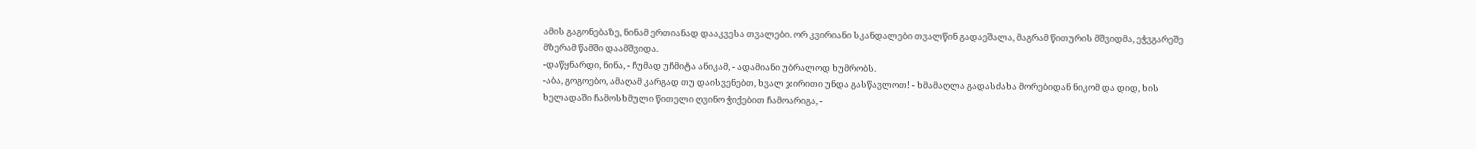ამის გაგონებაზე, ნინამ ერთიანად დააკვესა თვალები. ორ კვირიანი სკანდალები თვალწინ გადაეშალა, მაგრამ წითურის მშვიდმა, ეჭვგარეშე მზერამ წამში დაამშვიდა.
-დაწყნარდი, ნინა, - ჩუმად უჩმიტა ანიკამ, - ადამიანი უბრალოდ ხუმრობს.
-აბა, გოგოებო, ამაღამ კარგად თუ დაისვენებთ, ხვალ ჯირითი უნდა გასწავლოთ! - ხმამაღლა გადასძახა მორებიდან ნიკომ და დიდ, ხის ხელადაში ჩამოსხმული წითელი ღვინო ჭიქებით ჩამოარიგა, -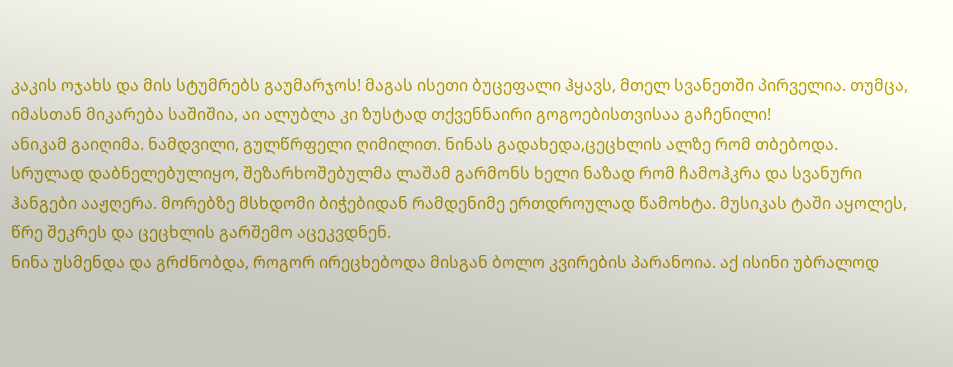კაკის ოჯახს და მის სტუმრებს გაუმარჯოს! მაგას ისეთი ბუცეფალი ჰყავს, მთელ სვანეთში პირველია. თუმცა, იმასთან მიკარება საშიშია, აი ალუბლა კი ზუსტად თქვენნაირი გოგოებისთვისაა გაჩენილი!
ანიკამ გაიღიმა. ნამდვილი, გულწრფელი ღიმილით. ნინას გადახედა,ცეცხლის ალზე რომ თბებოდა.
სრულად დაბნელებულიყო, შეზარხოშებულმა ლაშამ გარმონს ხელი ნაზად რომ ჩამოჰკრა და სვანური ჰანგები ააჟღერა. მორებზე მსხდომი ბიჭებიდან რამდენიმე ერთდროულად წამოხტა. მუსიკას ტაში აყოლეს, წრე შეკრეს და ცეცხლის გარშემო აცეკვდნენ.
ნინა უსმენდა და გრძნობდა, როგორ ირეცხებოდა მისგან ბოლო კვირების პარანოია. აქ ისინი უბრალოდ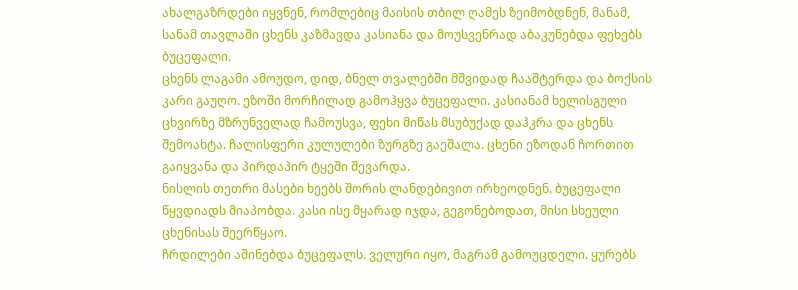ახალგაზრდები იყვნენ, რომლებიც მაისის თბილ ღამეს ზეიმობდნენ, მანამ, სანამ თავლაში ცხენს კაზმავდა კასიანა და მოუსვენრად აბაკუნებდა ფეხებს ბუცეფალი.
ცხენს ლაგამი ამოუდო, დიდ, ბნელ თვალებში მშვიდად ჩააშტერდა და ბოქსის კარი გაუღო. ეზოში მორჩილად გამოჰყვა ბუცეფალი. კასიანამ ხელისგული ცხვირზე მზრუნველად ჩამოუსვა, ფეხი მიწას მსუბუქად დაჰკრა და ცხენს შემოახტა. ჩალისფერი კულულები ზურგზე გაეშალა. ცხენი ეზოდან ჩორთით გაიყვანა და პირდაპირ ტყეში შევარდა.
ნისლის თეთრი მასები ხეებს შორის ლანდებივით ირხეოდნენ. ბუცეფალი წყვდიადს მიაპობდა. კასი ისე მყარად იჯდა, გეგონებოდათ, მისი სხეული ცხენისას შეერწყაო.
ჩრდილები აშინებდა ბუცეფალს. ველური იყო, მაგრამ გამოუცდელი. ყურებს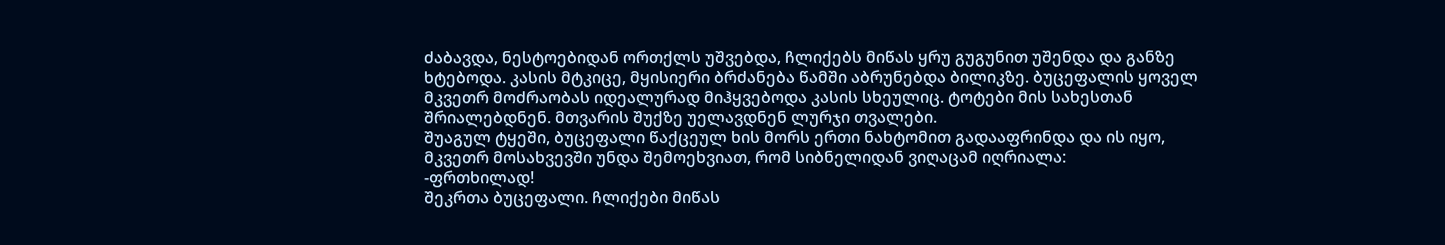ძაბავდა, ნესტოებიდან ორთქლს უშვებდა, ჩლიქებს მიწას ყრუ გუგუნით უშენდა და განზე ხტებოდა. კასის მტკიცე, მყისიერი ბრძანება წამში აბრუნებდა ბილიკზე. ბუცეფალის ყოველ მკვეთრ მოძრაობას იდეალურად მიჰყვებოდა კასის სხეულიც. ტოტები მის სახესთან შრიალებდნენ. მთვარის შუქზე უელავდნენ ლურჯი თვალები.
შუაგულ ტყეში, ბუცეფალი წაქცეულ ხის მორს ერთი ნახტომით გადააფრინდა და ის იყო, მკვეთრ მოსახვევში უნდა შემოეხვიათ, რომ სიბნელიდან ვიღაცამ იღრიალა:
-ფრთხილად!
შეკრთა ბუცეფალი. ჩლიქები მიწას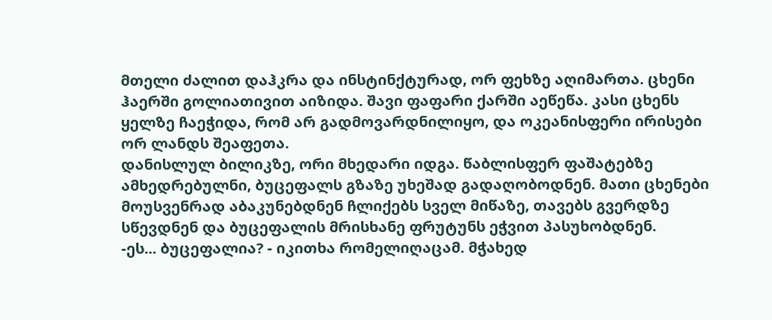მთელი ძალით დაჰკრა და ინსტინქტურად, ორ ფეხზე აღიმართა. ცხენი ჰაერში გოლიათივით აიზიდა. შავი ფაფარი ქარში აეწეწა. კასი ცხენს ყელზე ჩაეჭიდა, რომ არ გადმოვარდნილიყო, და ოკეანისფერი ირისები ორ ლანდს შეაფეთა.
დანისლულ ბილიკზე, ორი მხედარი იდგა. წაბლისფერ ფაშატებზე ამხედრებულნი, ბუცეფალს გზაზე უხეშად გადაღობოდნენ. მათი ცხენები მოუსვენრად აბაკუნებდნენ ჩლიქებს სველ მიწაზე, თავებს გვერდზე სწევდნენ და ბუცეფალის მრისხანე ფრუტუნს ეჭვით პასუხობდნენ.
-ეს... ბუცეფალია? - იკითხა რომელიღაცამ. მჭახედ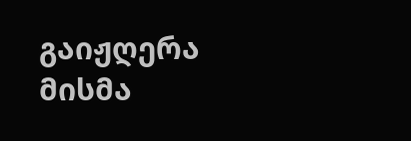გაიჟღერა მისმა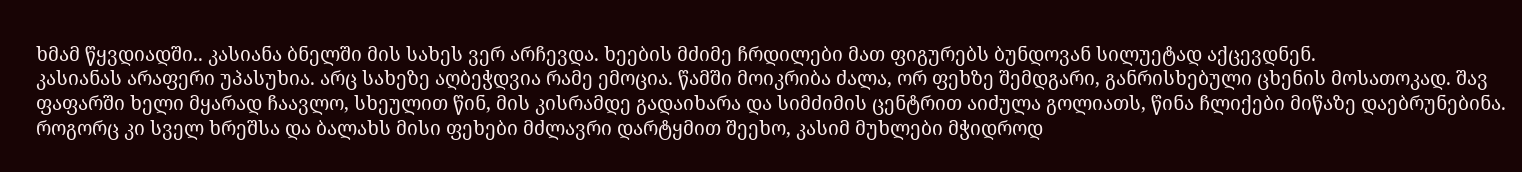ხმამ წყვდიადში.. კასიანა ბნელში მის სახეს ვერ არჩევდა. ხეების მძიმე ჩრდილები მათ ფიგურებს ბუნდოვან სილუეტად აქცევდნენ.
კასიანას არაფერი უპასუხია. არც სახეზე აღბეჭდვია რამე ემოცია. წამში მოიკრიბა ძალა, ორ ფეხზე შემდგარი, განრისხებული ცხენის მოსათოკად. შავ ფაფარში ხელი მყარად ჩაავლო, სხეულით წინ, მის კისრამდე გადაიხარა და სიმძიმის ცენტრით აიძულა გოლიათს, წინა ჩლიქები მიწაზე დაებრუნებინა. როგორც კი სველ ხრეშსა და ბალახს მისი ფეხები მძლავრი დარტყმით შეეხო, კასიმ მუხლები მჭიდროდ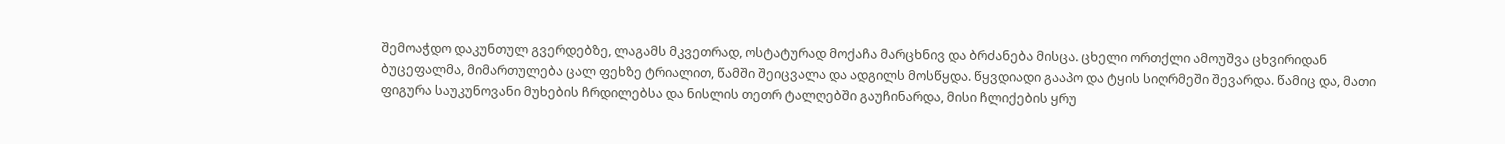შემოაჭდო დაკუნთულ გვერდებზე, ლაგამს მკვეთრად, ოსტატურად მოქაჩა მარცხნივ და ბრძანება მისცა. ცხელი ორთქლი ამოუშვა ცხვირიდან ბუცეფალმა, მიმართულება ცალ ფეხზე ტრიალით, წამში შეიცვალა და ადგილს მოსწყდა. წყვდიადი გააპო და ტყის სიღრმეში შევარდა. წამიც და, მათი ფიგურა საუკუნოვანი მუხების ჩრდილებსა და ნისლის თეთრ ტალღებში გაუჩინარდა, მისი ჩლიქების ყრუ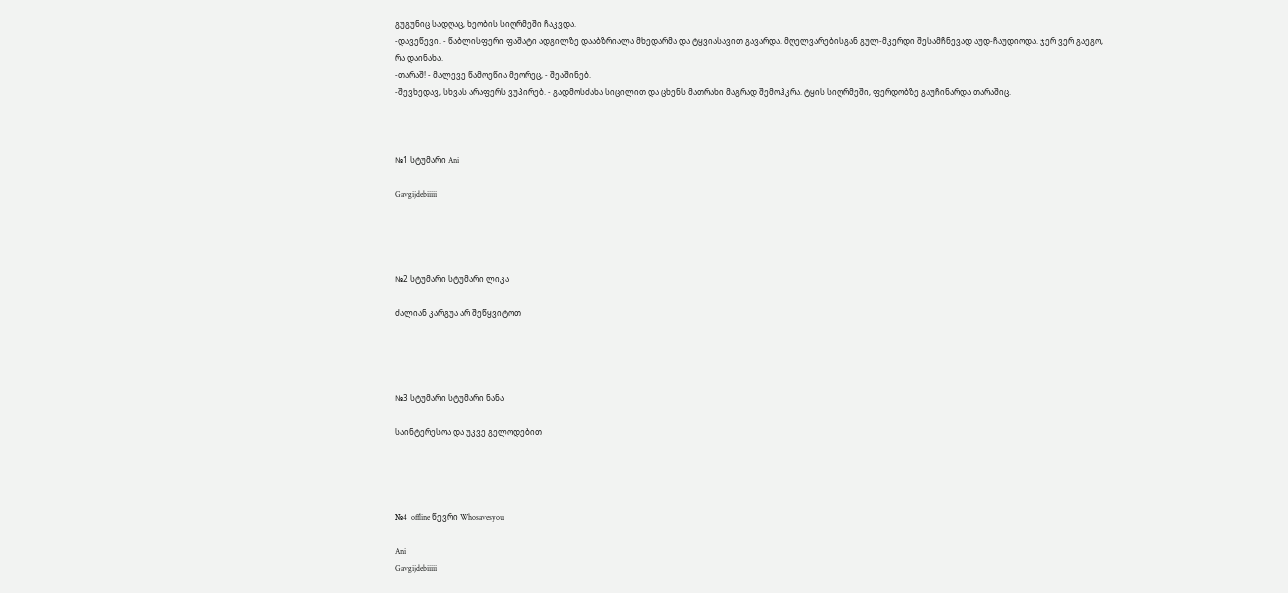გუგუნიც სადღაც, ხეობის სიღრმეში ჩაკვდა.
-დავეწევი. - წაბლისფერი ფაშატი ადგილზე დააბზრიალა მხედარმა და ტყვიასავით გავარდა. მღელვარებისგან გულ-მკერდი შესამჩნევად აუდ-ჩაუდიოდა. ჯერ ვერ გაეგო, რა დაინახა.
-თარაშ! - მალევე წამოეწია მეორეც, - შეაშინებ.
-შევხედავ, სხვას არაფერს ვუპირებ. - გადმოსძახა სიცილით და ცხენს მათრახი მაგრად შემოჰკრა. ტყის სიღრმეში, ფერდობზე გაუჩინარდა თარაშიც.



№1 სტუმარი Ani

Gavgijdebiiiii




№2 სტუმარი სტუმარი ლიკა

ძალიან კარგუა არ შეწყვიტოთ




№3 სტუმარი სტუმარი ნანა

საინტერესოა და უკვე გელოდებით




№4  offline წევრი Whosavesyou

Ani
Gavgijdebiiiii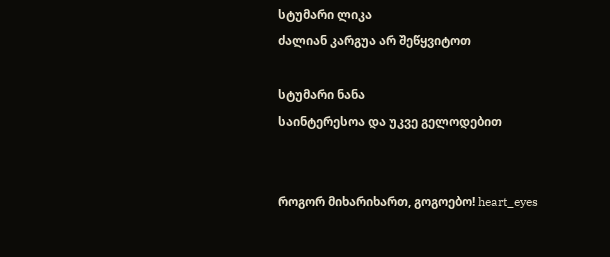სტუმარი ლიკა
ძალიან კარგუა არ შეწყვიტოთ

სტუმარი ნანა
საინტერესოა და უკვე გელოდებით


როგორ მიხარიხართ, გოგოებო! heart_eyes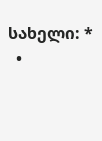სახელი: *
  •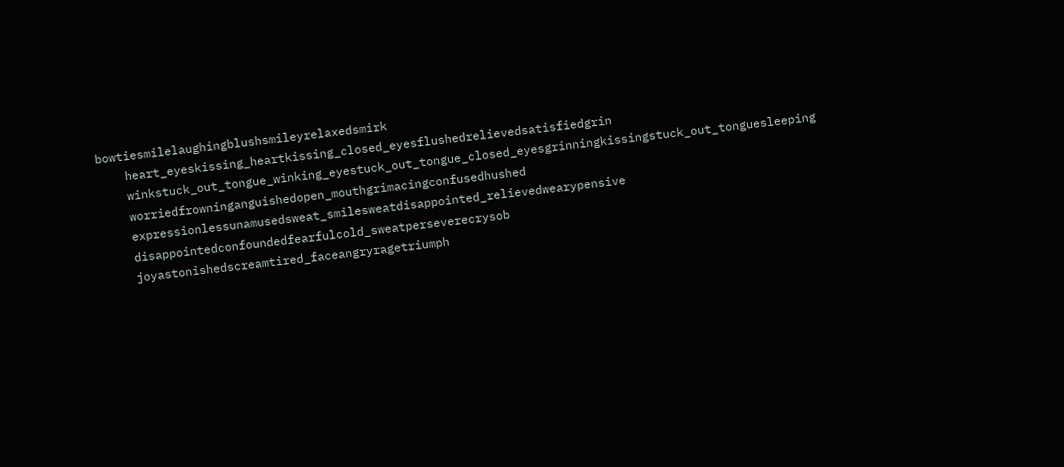bowtiesmilelaughingblushsmileyrelaxedsmirk
    heart_eyeskissing_heartkissing_closed_eyesflushedrelievedsatisfiedgrin
    winkstuck_out_tongue_winking_eyestuck_out_tongue_closed_eyesgrinningkissingstuck_out_tonguesleeping
    worriedfrowninganguishedopen_mouthgrimacingconfusedhushed
    expressionlessunamusedsweat_smilesweatdisappointed_relievedwearypensive
    disappointedconfoundedfearfulcold_sweatperseverecrysob
    joyastonishedscreamtired_faceangryragetriumph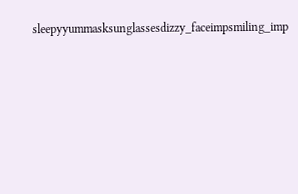sleepyyummasksunglassesdizzy_faceimpsmiling_imp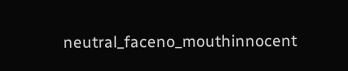neutral_faceno_mouthinnocent